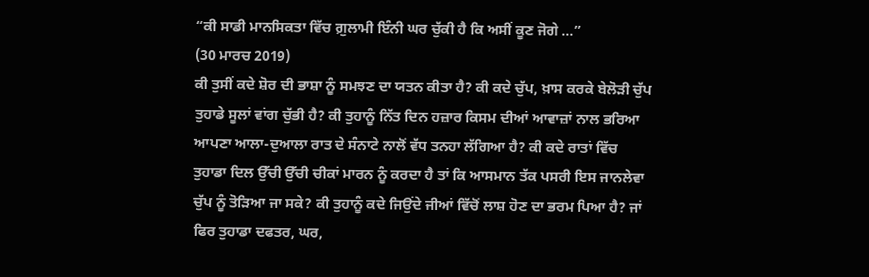“ਕੀ ਸਾਡੀ ਮਾਨਸਿਕਤਾ ਵਿੱਚ ਗ਼ੁਲਾਮੀ ਇੰਨੀ ਘਰ ਚੁੱਕੀ ਹੈ ਕਿ ਅਸੀਂ ਕੂਣ ਜੋਗੇ ...”
(30 ਮਾਰਚ 2019)
ਕੀ ਤੁਸੀਂ ਕਦੇ ਸ਼ੋਰ ਦੀ ਭਾਸ਼ਾ ਨੂੰ ਸਮਝਣ ਦਾ ਯਤਨ ਕੀਤਾ ਹੈ? ਕੀ ਕਦੇ ਚੁੱਪ, ਖ਼ਾਸ ਕਰਕੇ ਬੇਲੋੜੀ ਚੁੱਪ ਤੁਹਾਡੇ ਸੂਲਾਂ ਵਾਂਗ ਚੁੱਭੀ ਹੈ? ਕੀ ਤੁਹਾਨੂੰ ਨਿੱਤ ਦਿਨ ਹਜ਼ਾਰ ਕਿਸਮ ਦੀਆਂ ਆਵਾਜ਼ਾਂ ਨਾਲ ਭਰਿਆ ਆਪਣਾ ਆਲਾ-ਦੁਆਲਾ ਰਾਤ ਦੇ ਸੰਨਾਟੇ ਨਾਲੋਂ ਵੱਧ ਤਨਹਾ ਲੱਗਿਆ ਹੈ? ਕੀ ਕਦੇ ਰਾਤਾਂ ਵਿੱਚ ਤੁਹਾਡਾ ਦਿਲ ਉੱਚੀ ਉੱਚੀ ਚੀਕਾਂ ਮਾਰਨ ਨੂੰ ਕਰਦਾ ਹੈ ਤਾਂ ਕਿ ਆਸਮਾਨ ਤੱਕ ਪਸਰੀ ਇਸ ਜਾਨਲੇਵਾ ਚੁੱਪ ਨੂੰ ਤੋੜਿਆ ਜਾ ਸਕੇ? ਕੀ ਤੁਹਾਨੂੰ ਕਦੇ ਜਿਉਂਦੇ ਜੀਆਂ ਵਿੱਚੋਂ ਲਾਸ਼ ਹੋਣ ਦਾ ਭਰਮ ਪਿਆ ਹੈ? ਜਾਂ ਫਿਰ ਤੁਹਾਡਾ ਦਫਤਰ, ਘਰ,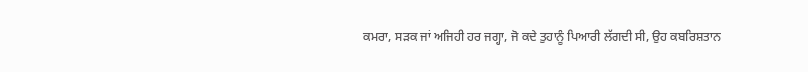ਕਮਰਾ, ਸੜਕ ਜਾਂ ਅਜਿਹੀ ਹਰ ਜਗ੍ਹਾ, ਜੋ ਕਦੇ ਤੁਹਾਨੂੰ ਪਿਆਰੀ ਲੱਗਦੀ ਸੀ, ਉਹ ਕਬਰਿਸ਼ਤਾਨ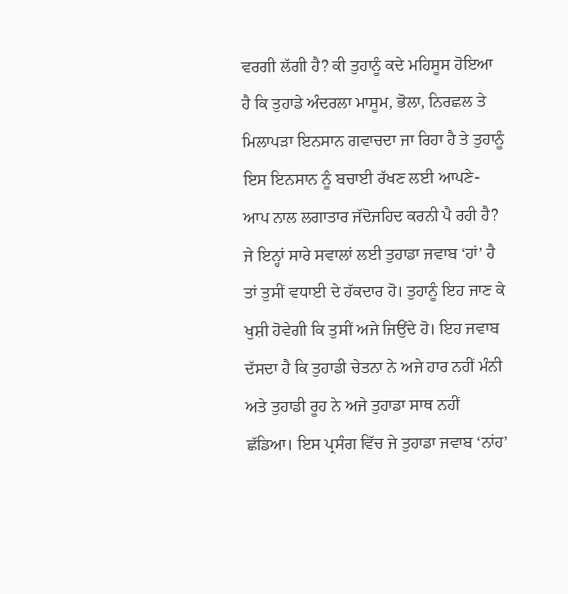ਵਰਗੀ ਲੱਗੀ ਹੈ? ਕੀ ਤੁਹਾਨੂੰ ਕਦੇ ਮਹਿਸੂਸ ਹੋਇਆ ਹੈ ਕਿ ਤੁਹਾਡੇ ਅੰਦਰਲਾ ਮਾਸੂਮ, ਭੋਲਾ, ਨਿਰਛਲ ਤੇ ਮਿਲਾਪੜਾ ਇਨਸਾਨ ਗਵਾਚਦਾ ਜਾ ਰਿਹਾ ਹੈ ਤੇ ਤੁਹਾਨੂੰ ਇਸ ਇਨਸਾਨ ਨੂੰ ਬਚਾਈ ਰੱਖਣ ਲਈ ਆਪਣੇ-ਆਪ ਨਾਲ ਲਗਾਤਾਰ ਜੱਦੋਜਹਿਦ ਕਰਨੀ ਪੈ ਰਹੀ ਹੈ?
ਜੇ ਇਨ੍ਹਾਂ ਸਾਰੇ ਸਵਾਲਾਂ ਲਈ ਤੁਹਾਡਾ ਜਵਾਬ ‘ਹਾਂ’ ਹੈ ਤਾਂ ਤੁਸੀਂ ਵਧਾਈ ਦੇ ਹੱਕਦਾਰ ਹੋ। ਤੁਹਾਨੂੰ ਇਹ ਜਾਣ ਕੇ ਖੁਸ਼ੀ ਹੋਵੇਗੀ ਕਿ ਤੁਸੀਂ ਅਜੇ ਜਿਉਂਦੇ ਹੋ। ਇਹ ਜਵਾਬ ਦੱਸਦਾ ਹੈ ਕਿ ਤੁਹਾਡੀ ਚੇਤਨਾ ਨੇ ਅਜੇ ਹਾਰ ਨਹੀਂ ਮੰਨੀ ਅਤੇ ਤੁਹਾਡੀ ਰੂਹ ਨੇ ਅਜੇ ਤੁਹਾਡਾ ਸਾਥ ਨਹੀਂ ਛੱਡਿਆ। ਇਸ ਪ੍ਰਸੰਗ ਵਿੱਚ ਜੇ ਤੁਹਾਡਾ ਜਵਾਬ ‘ਨਾਂਹ’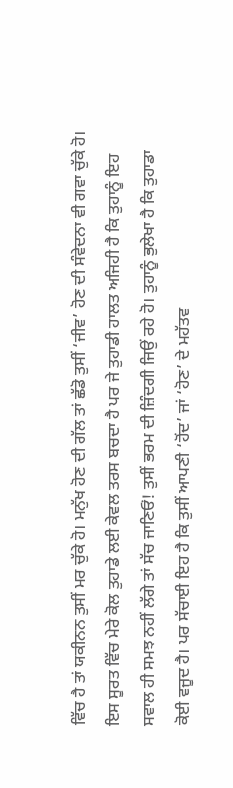ਵਿੱਚ ਹੈ ਤਾਂ ਯਕੀਨਨ ਤੁਸੀਂ ਮਰ ਚੁੱਕੇ ਹੋ। ਮਨੁੱਖ ਹੋਣ ਦੀ ਗੱਲ ਤਾਂ ਛੱਡੋ ਤੁਸੀਂ ‘ਜੀਵ’ ਹੋਣ ਦੀ ਸੰਵੇਦਨਾ ਵੀ ਗਵਾ ਚੁੱਕੇ ਹੋ। ਇਸ ਸੂਰਤ ਵਿੱਚ ਮੇਰੇ ਕੋਲ ਤੁਹਾਡੇ ਲਈ ਕੇਵਲ ਤਰਸ ਬਚਦਾ ਹੈ ਪਰ ਜੇ ਤੁਹਾਡੀ ਹਾਲਤ ਅਜਿਹੀ ਹੈ ਕਿ ਤੁਹਾਨੂੰ ਇਹ ਸਵਾਲ ਹੀ ਸਮਝ ਨਹੀਂ ਲੱਗੇ ਤਾਂ ਸੱਚ ਜਾਣਿਓਂ! ਤੁਸੀਂ ਭਰਮ ਦੀ ਜ਼ਿੰਦਗੀ ਜਿਉਂ ਰਹੇ ਹੋ। ਤੁਹਾਨੂੰ ਭੁਲੇਖਾ ਹੈ ਕਿ ਤੁਹਾਡਾ ਕੋਈ ਵਜੂਦ ਹੈ। ਪਰ ਸੱਚਾਈ ਇਹ ਹੈ ਕਿ ਤੁਸੀਂ ਆਪਣੀ ‘ਹੋਂਦ’ ਜਾਂ ‘ਹੋਣ’ ਦੇ ਮਹੱਤਵ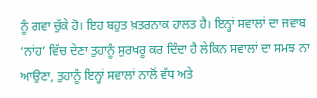ਨੂੰ ਗਵਾ ਚੁੱਕੇ ਹੋ। ਇਹ ਬਹੁਤ ਖ਼ਤਰਨਾਕ ਹਾਲਤ ਹੈ। ਇਨ੍ਹਾਂ ਸਵਾਲਾਂ ਦਾ ਜਵਾਬ ‘ਨਾਂਹ’ ਵਿੱਚ ਦੇਣਾ ਤੁਹਾਨੂੰ ਸੁਰਖਰੂ ਕਰ ਦਿੰਦਾ ਹੈ ਲੇਕਿਨ ਸਵਾਲਾਂ ਦਾ ਸਮਝ ਨਾ ਆਉਣਾ, ਤੁਹਾਨੂੰ ਇਨ੍ਹਾਂ ਸਵਾਲਾਂ ਨਾਲੋਂ ਵੱਧ ਅਤੇ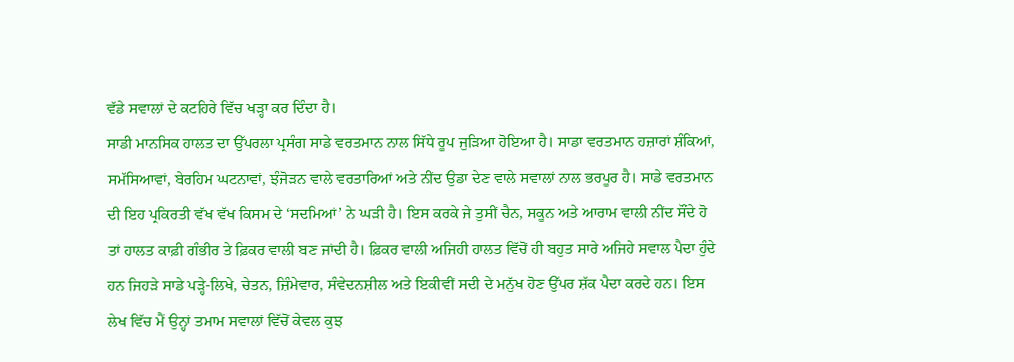ਵੱਡੇ ਸਵਾਲਾਂ ਦੇ ਕਟਹਿਰੇ ਵਿੱਚ ਖੜ੍ਹਾ ਕਰ ਦਿੰਦਾ ਹੈ।
ਸਾਡੀ ਮਾਨਸਿਕ ਹਾਲਤ ਦਾ ਉੱਪਰਲਾ ਪ੍ਰਸੰਗ ਸਾਡੇ ਵਰਤਮਾਨ ਨਾਲ ਸਿੱਧੇ ਰੂਪ ਜੁੜਿਆ ਹੋਇਆ ਹੈ। ਸਾਡਾ ਵਰਤਮਾਨ ਹਜ਼ਾਰਾਂ ਸ਼ੰਕਿਆਂ, ਸਮੱਸਿਆਵਾਂ, ਬੇਰਹਿਮ ਘਟਨਾਵਾਂ, ਝੰਜੋੜਨ ਵਾਲੇ ਵਰਤਾਰਿਆਂ ਅਤੇ ਨੀਂਦ ਉਡਾ ਦੇਣ ਵਾਲੇ ਸਵਾਲਾਂ ਨਾਲ ਭਰਪੂਰ ਹੈ। ਸਾਡੇ ਵਰਤਮਾਨ ਦੀ ਇਹ ਪ੍ਰਕਿਰਤੀ ਵੱਖ ਵੱਖ ਕਿਸਮ ਦੇ ‘ਸਦਮਿਆਂ’ ਨੇ ਘੜੀ ਹੈ। ਇਸ ਕਰਕੇ ਜੇ ਤੁਸੀਂ ਚੈਨ, ਸਕੂਨ ਅਤੇ ਆਰਾਮ ਵਾਲੀ ਨੀਂਦ ਸੌਂਦੇ ਹੋ ਤਾਂ ਹਾਲਤ ਕਾਫ਼ੀ ਗੰਭੀਰ ਤੇ ਫ਼ਿਕਰ ਵਾਲੀ ਬਣ ਜਾਂਦੀ ਹੈ। ਫ਼ਿਕਰ ਵਾਲੀ ਅਜਿਹੀ ਹਾਲਤ ਵਿੱਚੋਂ ਹੀ ਬਹੁਤ ਸਾਰੇ ਅਜਿਹੇ ਸਵਾਲ ਪੈਦਾ ਹੁੰਦੇ ਹਨ ਜਿਹੜੇ ਸਾਡੇ ਪੜ੍ਹੇ-ਲਿਖੇ, ਚੇਤਨ, ਜ਼ਿੰਮੇਵਾਰ, ਸੰਵੇਦਨਸ਼ੀਲ ਅਤੇ ਇਕੀਵੀਂ ਸਦੀ ਦੇ ਮਨੁੱਖ ਹੋਣ ਉੱਪਰ ਸ਼ੱਕ ਪੈਦਾ ਕਰਦੇ ਹਨ। ਇਸ ਲੇਖ ਵਿੱਚ ਮੈਂ ਉਨ੍ਹਾਂ ਤਮਾਮ ਸਵਾਲਾਂ ਵਿੱਚੋਂ ਕੇਵਲ ਕੁਝ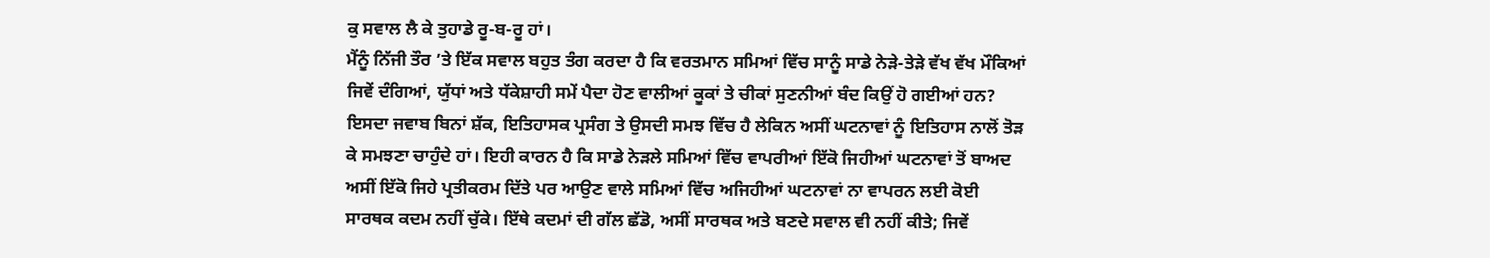ਕੁ ਸਵਾਲ ਲੈ ਕੇ ਤੁਹਾਡੇ ਰੂ-ਬ-ਰੂ ਹਾਂ।
ਮੈਂਨੂੰ ਨਿੱਜੀ ਤੌਰ ’ਤੇ ਇੱਕ ਸਵਾਲ ਬਹੁਤ ਤੰਗ ਕਰਦਾ ਹੈ ਕਿ ਵਰਤਮਾਨ ਸਮਿਆਂ ਵਿੱਚ ਸਾਨੂੰ ਸਾਡੇ ਨੇੜੇ-ਤੇੜੇ ਵੱਖ ਵੱਖ ਮੌਕਿਆਂ ਜਿਵੇਂ ਦੰਗਿਆਂ, ਯੁੱਧਾਂ ਅਤੇ ਧੱਕੇਸ਼ਾਹੀ ਸਮੇਂ ਪੈਦਾ ਹੋਣ ਵਾਲੀਆਂ ਕੂਕਾਂ ਤੇ ਚੀਕਾਂ ਸੁਣਨੀਆਂ ਬੰਦ ਕਿਉਂ ਹੋ ਗਈਆਂ ਹਨ? ਇਸਦਾ ਜਵਾਬ ਬਿਨਾਂ ਸ਼ੱਕ, ਇਤਿਹਾਸਕ ਪ੍ਰਸੰਗ ਤੇ ਉਸਦੀ ਸਮਝ ਵਿੱਚ ਹੈ ਲੇਕਿਨ ਅਸੀਂ ਘਟਨਾਵਾਂ ਨੂੰ ਇਤਿਹਾਸ ਨਾਲੋਂ ਤੋੜ ਕੇ ਸਮਝਣਾ ਚਾਹੁੰਦੇ ਹਾਂ। ਇਹੀ ਕਾਰਨ ਹੈ ਕਿ ਸਾਡੇ ਨੇੜਲੇ ਸਮਿਆਂ ਵਿੱਚ ਵਾਪਰੀਆਂ ਇੱਕੋ ਜਿਹੀਆਂ ਘਟਨਾਵਾਂ ਤੋਂ ਬਾਅਦ ਅਸੀਂ ਇੱਕੋ ਜਿਹੇ ਪ੍ਰਤੀਕਰਮ ਦਿੱਤੇ ਪਰ ਆਉਣ ਵਾਲੇ ਸਮਿਆਂ ਵਿੱਚ ਅਜਿਹੀਆਂ ਘਟਨਾਵਾਂ ਨਾ ਵਾਪਰਨ ਲਈ ਕੋਈ ਸਾਰਥਕ ਕਦਮ ਨਹੀਂ ਚੁੱਕੇ। ਇੱਥੇ ਕਦਮਾਂ ਦੀ ਗੱਲ ਛੱਡੋ, ਅਸੀਂ ਸਾਰਥਕ ਅਤੇ ਬਣਦੇ ਸਵਾਲ ਵੀ ਨਹੀਂ ਕੀਤੇ; ਜਿਵੇਂ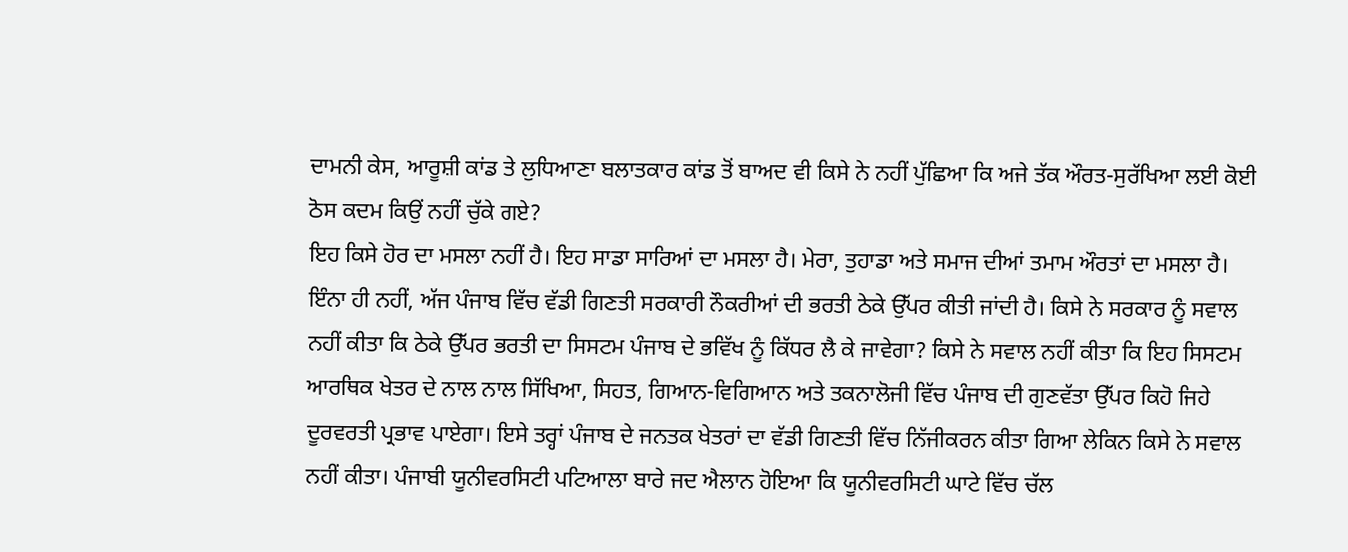ਦਾਮਨੀ ਕੇਸ, ਆਰੂਸ਼ੀ ਕਾਂਡ ਤੇ ਲੁਧਿਆਣਾ ਬਲਾਤਕਾਰ ਕਾਂਡ ਤੋਂ ਬਾਅਦ ਵੀ ਕਿਸੇ ਨੇ ਨਹੀਂ ਪੁੱਛਿਆ ਕਿ ਅਜੇ ਤੱਕ ਔਰਤ-ਸੁਰੱਖਿਆ ਲਈ ਕੋਈ ਠੋਸ ਕਦਮ ਕਿਉਂ ਨਹੀਂ ਚੁੱਕੇ ਗਏ?
ਇਹ ਕਿਸੇ ਹੋਰ ਦਾ ਮਸਲਾ ਨਹੀਂ ਹੈ। ਇਹ ਸਾਡਾ ਸਾਰਿਆਂ ਦਾ ਮਸਲਾ ਹੈ। ਮੇਰਾ, ਤੁਹਾਡਾ ਅਤੇ ਸਮਾਜ ਦੀਆਂ ਤਮਾਮ ਔਰਤਾਂ ਦਾ ਮਸਲਾ ਹੈ। ਇੰਨਾ ਹੀ ਨਹੀਂ, ਅੱਜ ਪੰਜਾਬ ਵਿੱਚ ਵੱਡੀ ਗਿਣਤੀ ਸਰਕਾਰੀ ਨੌਕਰੀਆਂ ਦੀ ਭਰਤੀ ਠੇਕੇ ਉੱਪਰ ਕੀਤੀ ਜਾਂਦੀ ਹੈ। ਕਿਸੇ ਨੇ ਸਰਕਾਰ ਨੂੰ ਸਵਾਲ ਨਹੀਂ ਕੀਤਾ ਕਿ ਠੇਕੇ ਉੱਪਰ ਭਰਤੀ ਦਾ ਸਿਸਟਮ ਪੰਜਾਬ ਦੇ ਭਵਿੱਖ ਨੂੰ ਕਿੱਧਰ ਲੈ ਕੇ ਜਾਵੇਗਾ? ਕਿਸੇ ਨੇ ਸਵਾਲ ਨਹੀਂ ਕੀਤਾ ਕਿ ਇਹ ਸਿਸਟਮ ਆਰਥਿਕ ਖੇਤਰ ਦੇ ਨਾਲ ਨਾਲ ਸਿੱਖਿਆ, ਸਿਹਤ, ਗਿਆਨ-ਵਿਗਿਆਨ ਅਤੇ ਤਕਨਾਲੋਜੀ ਵਿੱਚ ਪੰਜਾਬ ਦੀ ਗੁਣਵੱਤਾ ਉੱਪਰ ਕਿਹੋ ਜਿਹੇ ਦੂਰਵਰਤੀ ਪ੍ਰਭਾਵ ਪਾਏਗਾ। ਇਸੇ ਤਰ੍ਹਾਂ ਪੰਜਾਬ ਦੇ ਜਨਤਕ ਖੇਤਰਾਂ ਦਾ ਵੱਡੀ ਗਿਣਤੀ ਵਿੱਚ ਨਿੱਜੀਕਰਨ ਕੀਤਾ ਗਿਆ ਲੇਕਿਨ ਕਿਸੇ ਨੇ ਸਵਾਲ ਨਹੀਂ ਕੀਤਾ। ਪੰਜਾਬੀ ਯੂਨੀਵਰਸਿਟੀ ਪਟਿਆਲਾ ਬਾਰੇ ਜਦ ਐਲਾਨ ਹੋਇਆ ਕਿ ਯੂਨੀਵਰਸਿਟੀ ਘਾਟੇ ਵਿੱਚ ਚੱਲ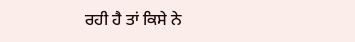ਰਹੀ ਹੈ ਤਾਂ ਕਿਸੇ ਨੇ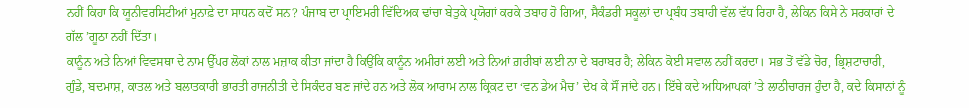ਨਹੀਂ ਕਿਹਾ ਕਿ ਯੂਨੀਵਰਸਿਟੀਆਂ ਮੁਨਾਫ਼ੇ ਦਾ ਸਾਧਨ ਕਦੋਂ ਸਨ? ਪੰਜਾਬ ਦਾ ਪ੍ਰਾਇਮਰੀ ਵਿੱਦਿਅਕ ਢਾਂਚਾ ਬੇਤੁਕੇ ਪ੍ਰਯੋਗਾਂ ਕਰਕੇ ਤਬਾਹ ਹੋ ਗਿਆ, ਸੈਕੰਡਰੀ ਸਕੂਲਾਂ ਦਾ ਪ੍ਰਬੰਧ ਤਬਾਹੀ ਵੱਲ ਵੱਧ ਰਿਹਾ ਹੈ, ਲੇਕਿਨ ਕਿਸੇ ਨੇ ਸਰਕਾਰਾਂ ਦੇ ਗੱਲ ’ਗੂਠਾ ਨਹੀਂ ਦਿੱਤਾ।
ਕਾਨੂੰਨ ਅਤੇ ਨਿਆਂ ਵਿਵਸਥਾ ਦੇ ਨਾਮ ਉੱਪਰ ਲੋਕਾਂ ਨਾਲ ਮਜ਼ਾਕ ਕੀਤਾ ਜਾਂਦਾ ਹੈ ਕਿਉਂਕਿ ਕਾਨੂੰਨ ਅਮੀਰਾਂ ਲਈ ਅਤੇ ਨਿਆਂ ਗ਼ਰੀਬਾਂ ਲਈ ਨਾ ਦੇ ਬਰਾਬਰ ਹੈ; ਲੇਕਿਨ ਕੋਈ ਸਵਾਲ ਨਹੀਂ ਕਰਦਾ। ਸਭ ਤੋਂ ਵੱਡੇ ਚੋਰ, ਭ੍ਰਿਸ਼ਟਾਚਾਰੀ, ਗੁੰਡੇ, ਬਦਮਾਸ਼, ਕਾਤਲ ਅਤੇ ਬਲਾਤਕਾਰੀ ਭਾਰਤੀ ਰਾਜਨੀਤੀ ਦੇ ਸਿਕੰਦਰ ਬਣ ਜਾਂਦੇ ਹਨ ਅਤੇ ਲੋਕ ਆਰਾਮ ਨਾਲ ਕ੍ਰਿਕਟ ਦਾ ‘ਵਨ ਡੇਅ ਮੈਚ’ ਦੇਖ ਕੇ ਸੌਂ ਜਾਂਦੇ ਹਨ। ਇੱਥੇ ਕਦੇ ਅਧਿਆਪਕਾਂ ’ਤੇ ਲਾਠੀਚਾਰਜ ਹੁੰਦਾ ਹੈ, ਕਦੇ ਕਿਸਾਨਾਂ ਨੂੰ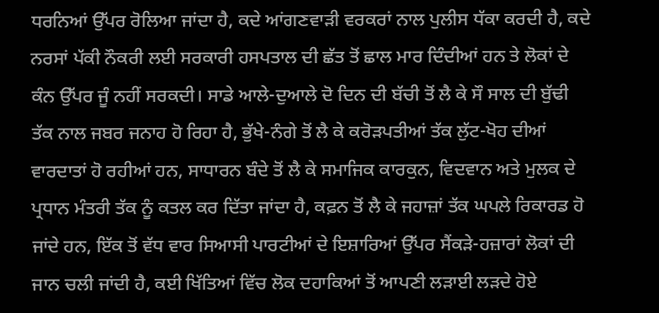ਧਰਨਿਆਂ ਉੱਪਰ ਰੋਲਿਆ ਜਾਂਦਾ ਹੈ, ਕਦੇ ਆਂਗਣਵਾੜੀ ਵਰਕਰਾਂ ਨਾਲ ਪੁਲੀਸ ਧੱਕਾ ਕਰਦੀ ਹੈ, ਕਦੇ ਨਰਸਾਂ ਪੱਕੀ ਨੌਕਰੀ ਲਈ ਸਰਕਾਰੀ ਹਸਪਤਾਲ ਦੀ ਛੱਤ ਤੋਂ ਛਾਲ ਮਾਰ ਦਿੰਦੀਆਂ ਹਨ ਤੇ ਲੋਕਾਂ ਦੇ ਕੰਨ ਉੱਪਰ ਜੂੰ ਨਹੀਂ ਸਰਕਦੀ। ਸਾਡੇ ਆਲੇ-ਦੁਆਲੇ ਦੋ ਦਿਨ ਦੀ ਬੱਚੀ ਤੋਂ ਲੈ ਕੇ ਸੌ ਸਾਲ ਦੀ ਬੁੱਢੀ ਤੱਕ ਨਾਲ ਜਬਰ ਜਨਾਹ ਹੋ ਰਿਹਾ ਹੈ, ਭੁੱਖੇ-ਨੰਗੇ ਤੋਂ ਲੈ ਕੇ ਕਰੋੜਪਤੀਆਂ ਤੱਕ ਲੁੱਟ-ਖੋਹ ਦੀਆਂ ਵਾਰਦਾਤਾਂ ਹੋ ਰਹੀਆਂ ਹਨ, ਸਾਧਾਰਨ ਬੰਦੇ ਤੋਂ ਲੈ ਕੇ ਸਮਾਜਿਕ ਕਾਰਕੁਨ, ਵਿਦਵਾਨ ਅਤੇ ਮੁਲਕ ਦੇ ਪ੍ਰਧਾਨ ਮੰਤਰੀ ਤੱਕ ਨੂੰ ਕਤਲ ਕਰ ਦਿੱਤਾ ਜਾਂਦਾ ਹੈ, ਕਫ਼ਨ ਤੋਂ ਲੈ ਕੇ ਜਹਾਜ਼ਾਂ ਤੱਕ ਘਪਲੇ ਰਿਕਾਰਡ ਹੋ ਜਾਂਦੇ ਹਨ, ਇੱਕ ਤੋਂ ਵੱਧ ਵਾਰ ਸਿਆਸੀ ਪਾਰਟੀਆਂ ਦੇ ਇਸ਼ਾਰਿਆਂ ਉੱਪਰ ਸੈਂਕੜੇ-ਹਜ਼ਾਰਾਂ ਲੋਕਾਂ ਦੀ ਜਾਨ ਚਲੀ ਜਾਂਦੀ ਹੈ, ਕਈ ਖਿੱਤਿਆਂ ਵਿੱਚ ਲੋਕ ਦਹਾਕਿਆਂ ਤੋਂ ਆਪਣੀ ਲੜਾਈ ਲੜਦੇ ਹੋਏ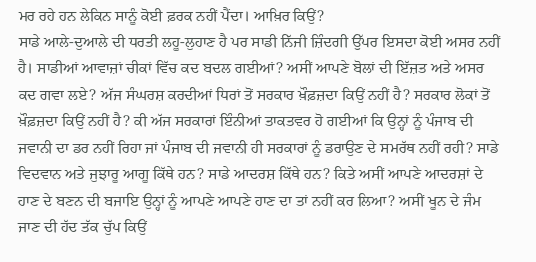ਮਰ ਰਹੇ ਹਨ ਲੇਕਿਨ ਸਾਨੂੰ ਕੋਈ ਫ਼ਰਕ ਨਹੀਂ ਪੈਂਦਾ। ਆਖ਼ਿਰ ਕਿਉਂ?
ਸਾਡੇ ਆਲੇ-ਦੁਆਲੇ ਦੀ ਧਰਤੀ ਲਹੂ-ਲੁਹਾਣ ਹੈ ਪਰ ਸਾਡੀ ਨਿੱਜੀ ਜ਼ਿੰਦਗੀ ਉੱਪਰ ਇਸਦਾ ਕੋਈ ਅਸਰ ਨਹੀਂ ਹੈ। ਸਾਡੀਆਂ ਆਵਾਜ਼ਾਂ ਚੀਕਾਂ ਵਿੱਚ ਕਦ ਬਦਲ ਗਈਆਂ? ਅਸੀਂ ਆਪਣੇ ਬੋਲਾਂ ਦੀ ਇੱਜ਼ਤ ਅਤੇ ਅਸਰ ਕਦ ਗਵਾ ਲਏ? ਅੱਜ ਸੰਘਰਸ਼ ਕਰਦੀਆਂ ਧਿਰਾਂ ਤੋਂ ਸਰਕਾਰ ਖ਼ੌਫ਼ਜ਼ਦਾ ਕਿਉਂ ਨਹੀਂ ਹੈ? ਸਰਕਾਰ ਲੋਕਾਂ ਤੋਂ ਖ਼ੌਫ਼ਜ਼ਦਾ ਕਿਉਂ ਨਹੀਂ ਹੈ? ਕੀ ਅੱਜ ਸਰਕਾਰਾਂ ਇੰਨੀਆਂ ਤਾਕਤਵਰ ਹੋ ਗਈਆਂ ਕਿ ਉਨ੍ਹਾਂ ਨੂੰ ਪੰਜਾਬ ਦੀ ਜਵਾਨੀ ਦਾ ਡਰ ਨਹੀਂ ਰਿਹਾ ਜਾਂ ਪੰਜਾਬ ਦੀ ਜਵਾਨੀ ਹੀ ਸਰਕਾਰਾਂ ਨੂੰ ਡਰਾਉਣ ਦੇ ਸਮਰੱਥ ਨਹੀਂ ਰਹੀ? ਸਾਡੇ ਵਿਦਵਾਨ ਅਤੇ ਜੁਝਾਰੂ ਆਗੂ ਕਿੱਥੇ ਹਨ? ਸਾਡੇ ਆਦਰਸ਼ ਕਿੱਥੇ ਹਨ? ਕਿਤੇ ਅਸੀਂ ਆਪਣੇ ਆਦਰਸ਼ਾਂ ਦੇ ਹਾਣ ਦੇ ਬਣਨ ਦੀ ਬਜਾਇ ਉਨ੍ਹਾਂ ਨੂੰ ਆਪਣੇ ਆਪਣੇ ਹਾਣ ਦਾ ਤਾਂ ਨਹੀਂ ਕਰ ਲਿਆ? ਅਸੀਂ ਖੂਨ ਦੇ ਜੰਮ ਜਾਣ ਦੀ ਹੱਦ ਤੱਕ ਚੁੱਪ ਕਿਉਂ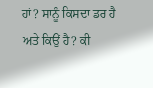ਹਾਂ? ਸਾਨੂੰ ਕਿਸਦਾ ਡਰ ਹੈ ਅਤੇ ਕਿਉਂ ਹੈ? ਕੀ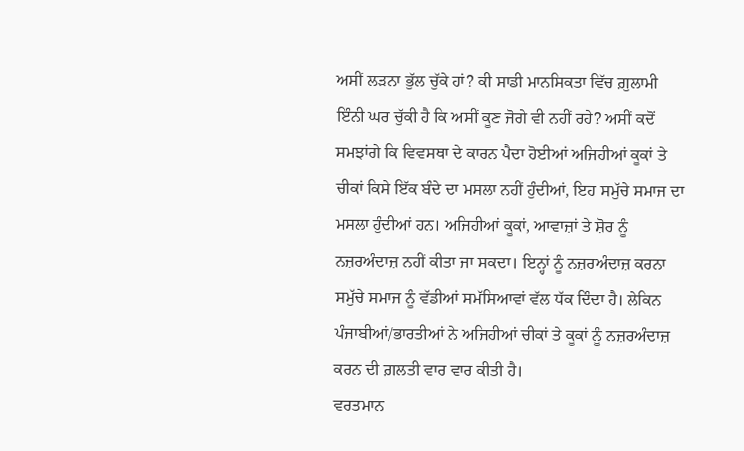ਅਸੀਂ ਲੜਨਾ ਭੁੱਲ ਚੁੱਕੇ ਹਾਂ? ਕੀ ਸਾਡੀ ਮਾਨਸਿਕਤਾ ਵਿੱਚ ਗ਼ੁਲਾਮੀ ਇੰਨੀ ਘਰ ਚੁੱਕੀ ਹੈ ਕਿ ਅਸੀਂ ਕੂਣ ਜੋਗੇ ਵੀ ਨਹੀਂ ਰਹੇ? ਅਸੀਂ ਕਦੋਂ ਸਮਝਾਂਗੇ ਕਿ ਵਿਵਸਥਾ ਦੇ ਕਾਰਨ ਪੈਦਾ ਹੋਈਆਂ ਅਜਿਹੀਆਂ ਕੂਕਾਂ ਤੇ ਚੀਕਾਂ ਕਿਸੇ ਇੱਕ ਬੰਦੇ ਦਾ ਮਸਲਾ ਨਹੀਂ ਹੁੰਦੀਆਂ, ਇਹ ਸਮੁੱਚੇ ਸਮਾਜ ਦਾ ਮਸਲਾ ਹੁੰਦੀਆਂ ਹਨ। ਅਜਿਹੀਆਂ ਕੂਕਾਂ, ਆਵਾਜ਼ਾਂ ਤੇ ਸ਼ੋਰ ਨੂੰ ਨਜ਼ਰਅੰਦਾਜ਼ ਨਹੀਂ ਕੀਤਾ ਜਾ ਸਕਦਾ। ਇਨ੍ਹਾਂ ਨੂੰ ਨਜ਼ਰਅੰਦਾਜ਼ ਕਰਨਾ ਸਮੁੱਚੇ ਸਮਾਜ ਨੂੰ ਵੱਡੀਆਂ ਸਮੱਸਿਆਵਾਂ ਵੱਲ ਧੱਕ ਦਿੰਦਾ ਹੈ। ਲੇਕਿਨ ਪੰਜਾਬੀਆਂ/ਭਾਰਤੀਆਂ ਨੇ ਅਜਿਹੀਆਂ ਚੀਕਾਂ ਤੇ ਕੂਕਾਂ ਨੂੰ ਨਜ਼ਰਅੰਦਾਜ਼ ਕਰਨ ਦੀ ਗ਼ਲਤੀ ਵਾਰ ਵਾਰ ਕੀਤੀ ਹੈ।
ਵਰਤਮਾਨ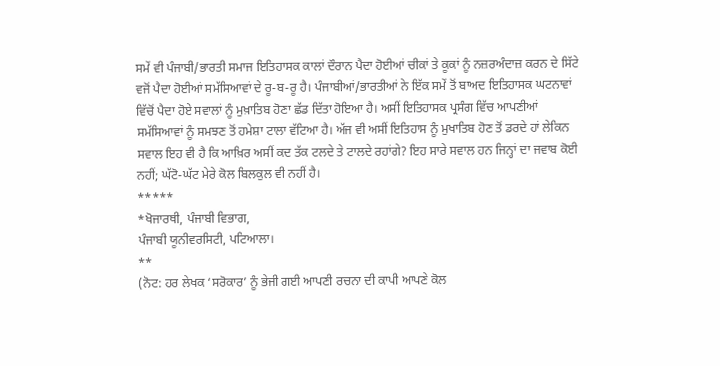ਸਮੇਂ ਵੀ ਪੰਜਾਬੀ/ਭਾਰਤੀ ਸਮਾਜ ਇਤਿਹਾਸਕ ਕਾਲਾਂ ਦੌਰਾਨ ਪੈਦਾ ਹੋਈਆਂ ਚੀਕਾਂ ਤੇ ਕੂਕਾਂ ਨੂੰ ਨਜ਼ਰਅੰਦਾਜ਼ ਕਰਨ ਦੇ ਸਿੱਟੇ ਵਜੋਂ ਪੈਦਾ ਹੋਈਆਂ ਸਮੱਸਿਆਵਾਂ ਦੇ ਰੂ-ਬ-ਰੂ ਹੈ। ਪੰਜਾਬੀਆਂ/ਭਾਰਤੀਆਂ ਨੇ ਇੱਕ ਸਮੇਂ ਤੋਂ ਬਾਅਦ ਇਤਿਹਾਸਕ ਘਟਨਾਵਾਂ ਵਿੱਚੋਂ ਪੈਦਾ ਹੋਏ ਸਵਾਲਾਂ ਨੂੰ ਮੁਖ਼ਾਤਿਬ ਹੋਣਾ ਛੱਡ ਦਿੱਤਾ ਹੋਇਆ ਹੈ। ਅਸੀਂ ਇਤਿਹਾਸਕ ਪ੍ਰਸੰਗ ਵਿੱਚ ਆਪਣੀਆਂ ਸਮੱਸਿਆਵਾਂ ਨੂੰ ਸਮਝਣ ਤੋਂ ਹਮੇਸ਼ਾ ਟਾਲਾ ਵੱਟਿਆ ਹੈ। ਅੱਜ ਵੀ ਅਸੀਂ ਇਤਿਹਾਸ ਨੂੰ ਮੁਖਾਤਿਬ ਹੋਣ ਤੋਂ ਡਰਦੇ ਹਾਂ ਲੇਕਿਨ ਸਵਾਲ ਇਹ ਵੀ ਹੈ ਕਿ ਆਖ਼ਿਰ ਅਸੀਂ ਕਦ ਤੱਕ ਟਲਦੇ ਤੇ ਟਾਲਦੇ ਰਹਾਂਗੇ? ਇਹ ਸਾਰੇ ਸਵਾਲ ਹਨ ਜਿਨ੍ਹਾਂ ਦਾ ਜਵਾਬ ਕੋਈ ਨਹੀਂ; ਘੱਟੋ-ਘੱਟ ਮੇਰੇ ਕੋਲ ਬਿਲਕੁਲ ਵੀ ਨਹੀਂ ਹੈ।
*****
*ਖੋਜਾਰਥੀ, ਪੰਜਾਬੀ ਵਿਭਾਗ,
ਪੰਜਾਬੀ ਯੂਨੀਵਰਸਿਟੀ, ਪਟਿਆਲਾ।
**
(ਨੋਟ: ਹਰ ਲੇਖਕ ‘ਸਰੋਕਾਰ’ ਨੂੰ ਭੇਜੀ ਗਈ ਆਪਣੀ ਰਚਨਾ ਦੀ ਕਾਪੀ ਆਪਣੇ ਕੋਲ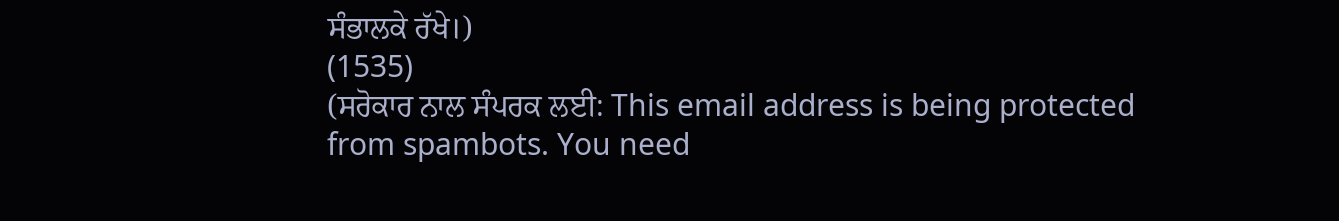ਸੰਭਾਲਕੇ ਰੱਖੇ।)
(1535)
(ਸਰੋਕਾਰ ਨਾਲ ਸੰਪਰਕ ਲਈ: This email address is being protected from spambots. You need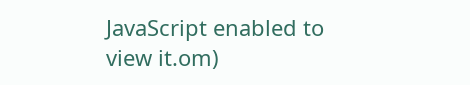JavaScript enabled to view it.om)